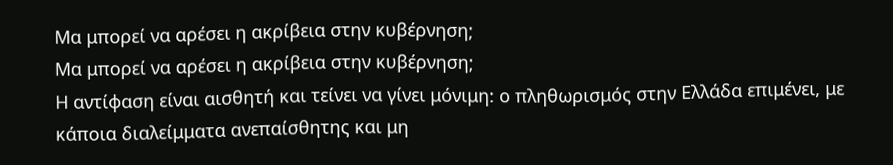Μα μπορεί να αρέσει η ακρίβεια στην κυβέρνηση;
Μα μπορεί να αρέσει η ακρίβεια στην κυβέρνηση;
Η αντίφαση είναι αισθητή και τείνει να γίνει μόνιμη: ο πληθωρισμός στην Ελλάδα επιμένει, με κάποια διαλείμματα ανεπαίσθητης και μη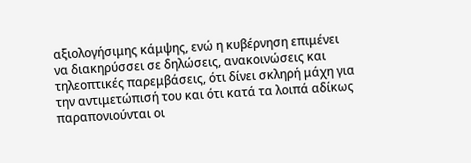αξιολογήσιμης κάμψης, ενώ η κυβέρνηση επιμένει να διακηρύσσει σε δηλώσεις, ανακοινώσεις και τηλεοπτικές παρεμβάσεις, ότι δίνει σκληρή μάχη για την αντιμετώπισή του και ότι κατά τα λοιπά αδίκως παραπονιούνται οι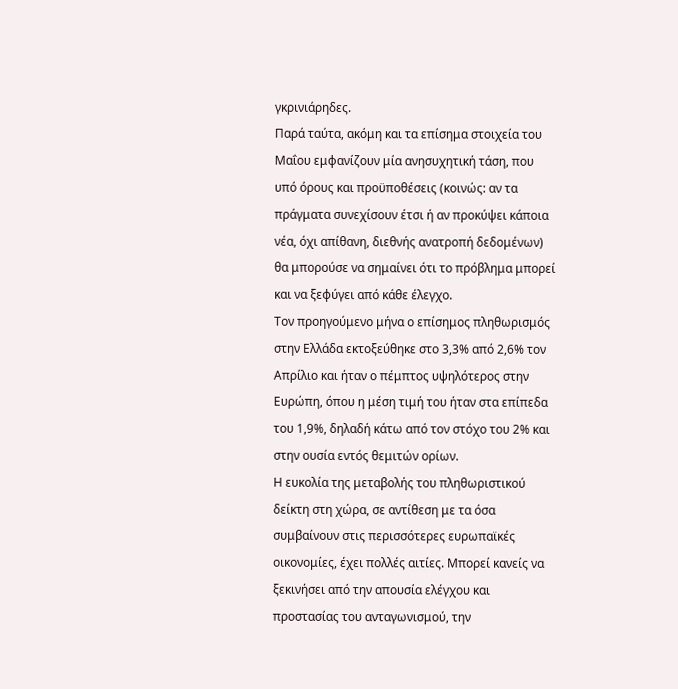γκρινιάρηδες.
Παρά ταύτα, ακόμη και τα επίσημα στοιχεία του Μαΐου εμφανίζουν μία ανησυχητική τάση, που υπό όρους και προϋποθέσεις (κοινώς: αν τα πράγματα συνεχίσουν έτσι ή αν προκύψει κάποια νέα, όχι απίθανη, διεθνής ανατροπή δεδομένων) θα μπορούσε να σημαίνει ότι το πρόβλημα μπορεί και να ξεφύγει από κάθε έλεγχο.
Τον προηγούμενο μήνα ο επίσημος πληθωρισμός στην Ελλάδα εκτοξεύθηκε στο 3,3% από 2,6% τον Απρίλιο και ήταν ο πέμπτος υψηλότερος στην Ευρώπη, όπου η μέση τιμή του ήταν στα επίπεδα του 1,9%, δηλαδή κάτω από τον στόχο του 2% και στην ουσία εντός θεμιτών ορίων.
Η ευκολία της μεταβολής του πληθωριστικού δείκτη στη χώρα, σε αντίθεση με τα όσα συμβαίνουν στις περισσότερες ευρωπαϊκές οικονομίες, έχει πολλές αιτίες. Μπορεί κανείς να ξεκινήσει από την απουσία ελέγχου και προστασίας του ανταγωνισμού, την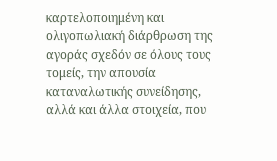καρτελοποιημένη και ολιγοπωλιακή διάρθρωση της αγοράς σχεδόν σε όλους τους τομείς, την απουσία καταναλωτικής συνείδησης, αλλά και άλλα στοιχεία, που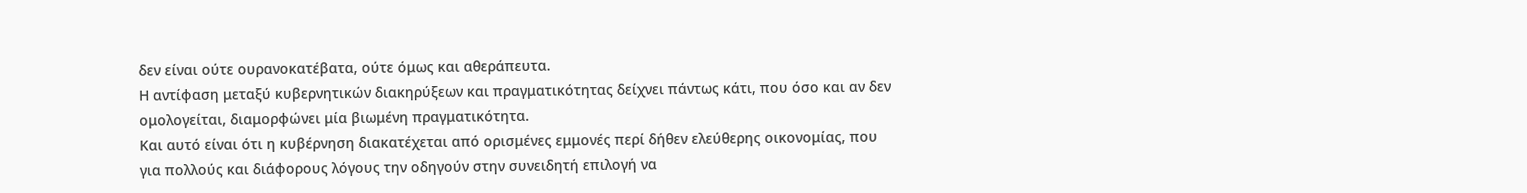δεν είναι ούτε ουρανοκατέβατα, ούτε όμως και αθεράπευτα.
Η αντίφαση μεταξύ κυβερνητικών διακηρύξεων και πραγματικότητας δείχνει πάντως κάτι, που όσο και αν δεν ομολογείται, διαμορφώνει μία βιωμένη πραγματικότητα.
Και αυτό είναι ότι η κυβέρνηση διακατέχεται από ορισμένες εμμονές περί δήθεν ελεύθερης οικονομίας, που για πολλούς και διάφορους λόγους την οδηγούν στην συνειδητή επιλογή να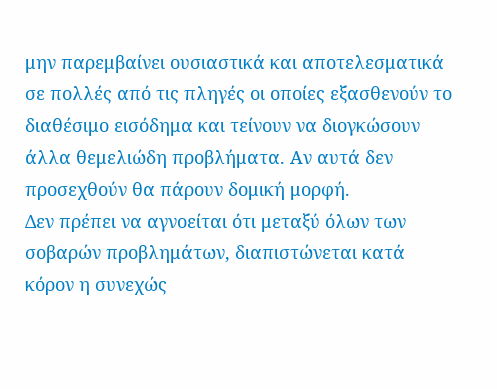μην παρεμβαίνει ουσιαστικά και αποτελεσματικά σε πολλές από τις πληγές οι οποίες εξασθενούν το διαθέσιμο εισόδημα και τείνουν να διογκώσουν άλλα θεμελιώδη προβλήματα. Αν αυτά δεν προσεχθούν θα πάρουν δομική μορφή.
Δεν πρέπει να αγνοείται ότι μεταξύ όλων των σοβαρών προβλημάτων, διαπιστώνεται κατά κόρον η συνεχώς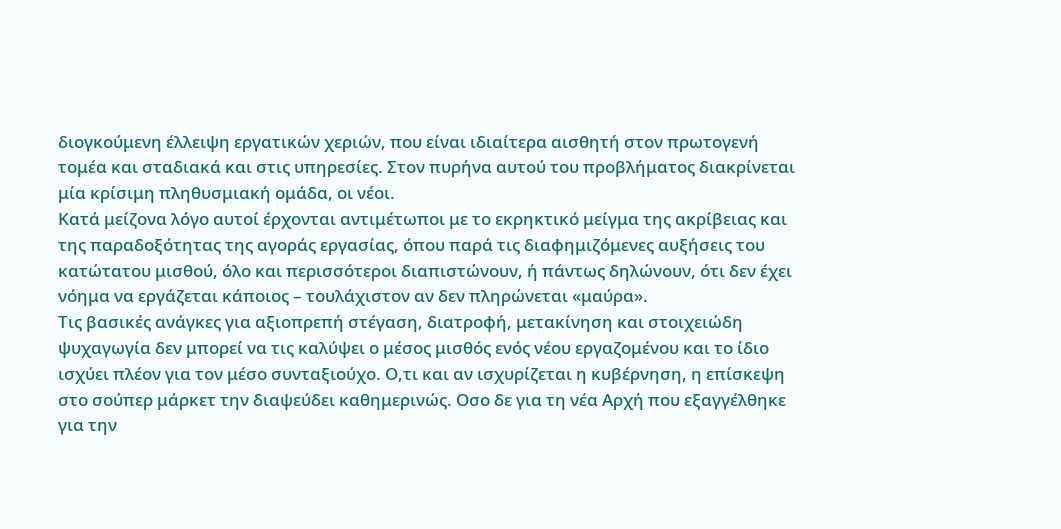διογκούμενη έλλειψη εργατικών χεριών, που είναι ιδιαίτερα αισθητή στον πρωτογενή τομέα και σταδιακά και στις υπηρεσίες. Στον πυρήνα αυτού του προβλήματος διακρίνεται μία κρίσιμη πληθυσμιακή ομάδα, οι νέοι.
Κατά μείζονα λόγο αυτοί έρχονται αντιμέτωποι με το εκρηκτικό μείγμα της ακρίβειας και της παραδοξότητας της αγοράς εργασίας, όπου παρά τις διαφημιζόμενες αυξήσεις του κατώτατου μισθού, όλο και περισσότεροι διαπιστώνουν, ή πάντως δηλώνουν, ότι δεν έχει νόημα να εργάζεται κάποιος – τουλάχιστον αν δεν πληρώνεται «μαύρα».
Τις βασικές ανάγκες για αξιοπρεπή στέγαση, διατροφή, μετακίνηση και στοιχειώδη ψυχαγωγία δεν μπορεί να τις καλύψει ο μέσος μισθός ενός νέου εργαζομένου και το ίδιο ισχύει πλέον για τον μέσο συνταξιούχο. Ο,τι και αν ισχυρίζεται η κυβέρνηση, η επίσκεψη στο σούπερ μάρκετ την διαψεύδει καθημερινώς. Οσο δε για τη νέα Αρχή που εξαγγέλθηκε για την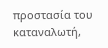προστασία του καταναλωτή,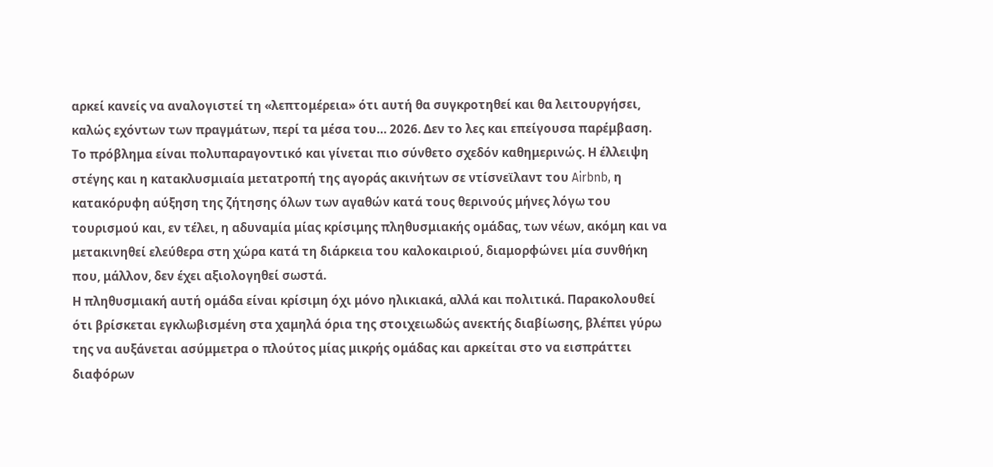αρκεί κανείς να αναλογιστεί τη «λεπτομέρεια» ότι αυτή θα συγκροτηθεί και θα λειτουργήσει, καλώς εχόντων των πραγμάτων, περί τα μέσα του… 2026. Δεν το λες και επείγουσα παρέμβαση.
Το πρόβλημα είναι πολυπαραγοντικό και γίνεται πιο σύνθετο σχεδόν καθημερινώς. Η έλλειψη στέγης και η κατακλυσμιαία μετατροπή της αγοράς ακινήτων σε ντίσνεϊλαντ του Airbnb, η κατακόρυφη αύξηση της ζήτησης όλων των αγαθών κατά τους θερινούς μήνες λόγω του τουρισμού και, εν τέλει, η αδυναμία μίας κρίσιμης πληθυσμιακής ομάδας, των νέων, ακόμη και να μετακινηθεί ελεύθερα στη χώρα κατά τη διάρκεια του καλοκαιριού, διαμορφώνει μία συνθήκη που, μάλλον, δεν έχει αξιολογηθεί σωστά.
Η πληθυσμιακή αυτή ομάδα είναι κρίσιμη όχι μόνο ηλικιακά, αλλά και πολιτικά. Παρακολουθεί ότι βρίσκεται εγκλωβισμένη στα χαμηλά όρια της στοιχειωδώς ανεκτής διαβίωσης, βλέπει γύρω της να αυξάνεται ασύμμετρα ο πλούτος μίας μικρής ομάδας και αρκείται στο να εισπράττει διαφόρων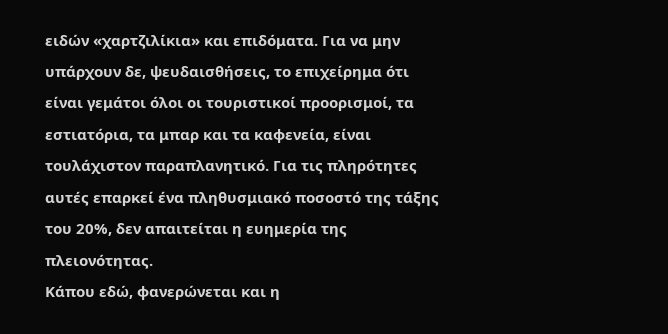ειδών «χαρτζιλίκια» και επιδόματα. Για να μην υπάρχουν δε, ψευδαισθήσεις, το επιχείρημα ότι είναι γεμάτοι όλοι οι τουριστικοί προορισμοί, τα εστιατόρια, τα μπαρ και τα καφενεία, είναι τουλάχιστον παραπλανητικό. Για τις πληρότητες αυτές επαρκεί ένα πληθυσμιακό ποσοστό της τάξης του 20%, δεν απαιτείται η ευημερία της πλειονότητας.
Κάπου εδώ, φανερώνεται και η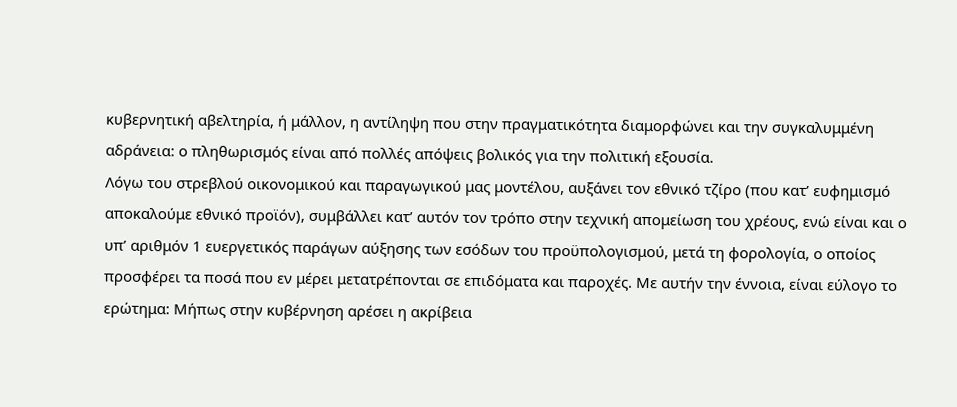κυβερνητική αβελτηρία, ή μάλλον, η αντίληψη που στην πραγματικότητα διαμορφώνει και την συγκαλυμμένη αδράνεια: ο πληθωρισμός είναι από πολλές απόψεις βολικός για την πολιτική εξουσία.
Λόγω του στρεβλού οικονομικού και παραγωγικού μας μοντέλου, αυξάνει τον εθνικό τζίρο (που κατ’ ευφημισμό αποκαλούμε εθνικό προϊόν), συμβάλλει κατ’ αυτόν τον τρόπο στην τεχνική απομείωση του χρέους, ενώ είναι και ο υπ’ αριθμόν 1 ευεργετικός παράγων αύξησης των εσόδων του προϋπολογισμού, μετά τη φορολογία, ο οποίος προσφέρει τα ποσά που εν μέρει μετατρέπονται σε επιδόματα και παροχές. Με αυτήν την έννοια, είναι εύλογο το ερώτημα: Μήπως στην κυβέρνηση αρέσει η ακρίβεια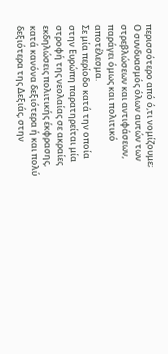περισσότερο από ό,τι νομίζουμε;
Ο συνδυασμός όλων αυτών των στρεβλώσεων και αντιφάσεων, παράγει όμως και πολιτικό αποτέλεσμα.
Σε μία περίοδο κατά την οποία στην Ευρώπη παρατηρείται μία στροφή της νεολαίας σε ακραίες εκδηλώσεις πολιτικής έκφρασης, κατά κανόνα δεξιότερα ή και πολύ δεξιότερα της Δεξιάς, στην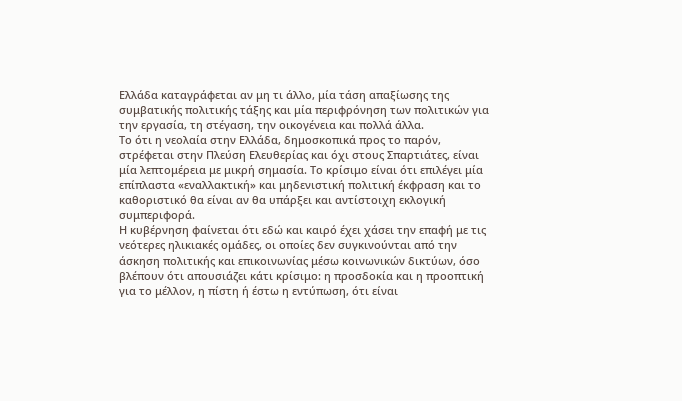Ελλάδα καταγράφεται αν μη τι άλλο, μία τάση απαξίωσης της συμβατικής πολιτικής τάξης και μία περιφρόνηση των πολιτικών για την εργασία, τη στέγαση, την οικογένεια και πολλά άλλα.
Το ότι η νεολαία στην Ελλάδα, δημοσκοπικά προς το παρόν, στρέφεται στην Πλεύση Ελευθερίας και όχι στους Σπαρτιάτες, είναι μία λεπτομέρεια με μικρή σημασία. Το κρίσιμο είναι ότι επιλέγει μία επίπλαστα «εναλλακτική» και μηδενιστική πολιτική έκφραση και το καθοριστικό θα είναι αν θα υπάρξει και αντίστοιχη εκλογική συμπεριφορά.
Η κυβέρνηση φαίνεται ότι εδώ και καιρό έχει χάσει την επαφή με τις νεότερες ηλικιακές ομάδες, οι οποίες δεν συγκινούνται από την άσκηση πολιτικής και επικοινωνίας μέσω κοινωνικών δικτύων, όσο βλέπουν ότι απουσιάζει κάτι κρίσιμο: η προσδοκία και η προοπτική για το μέλλον, η πίστη ή έστω η εντύπωση, ότι είναι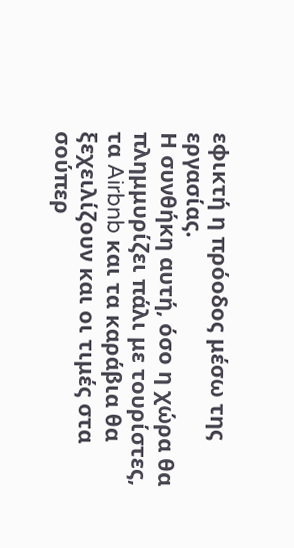εφικτή η πρόοδος μέσω της εργασίας.
Η συνθήκη αυτή, όσο η χώρα θα πλημμυρίζει πάλι με τουρίστες, τα Airbnb και τα καράβια θα ξεχειλίζουν και οι τιμές στα σούπερ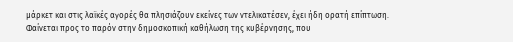μάρκετ και στις λαϊκές αγορές θα πλησιάζουν εκείνες των ντελικατέσεν, έχει ήδη ορατή επίπτωση.
Φαίνεται προς το παρόν στην δημοσκοπική καθήλωση της κυβέρνησης, που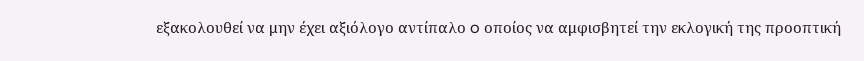εξακολουθεί να μην έχει αξιόλογο αντίπαλο o οποίος να αμφισβητεί την εκλογική της προοπτική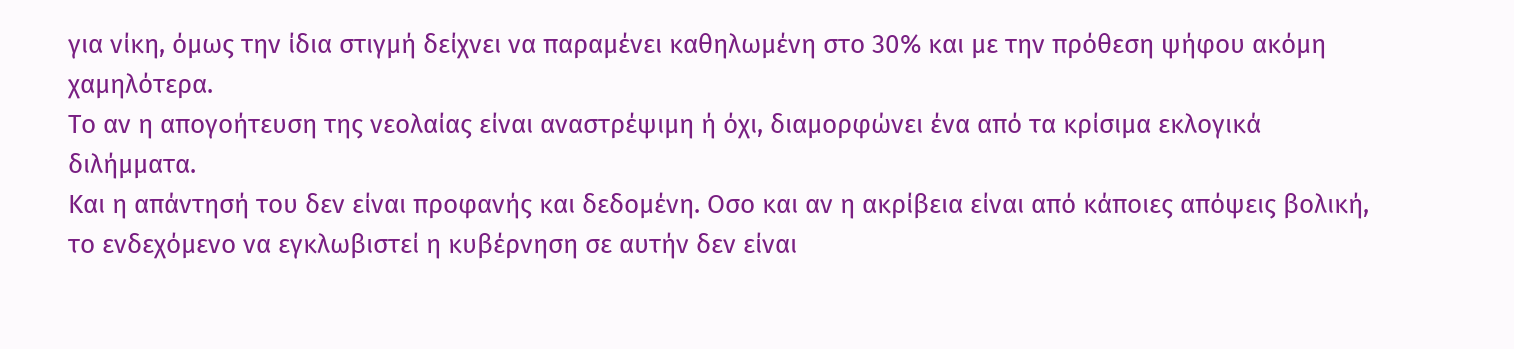για νίκη, όμως την ίδια στιγμή δείχνει να παραμένει καθηλωμένη στο 30% και με την πρόθεση ψήφου ακόμη χαμηλότερα.
Το αν η απογοήτευση της νεολαίας είναι αναστρέψιμη ή όχι, διαμορφώνει ένα από τα κρίσιμα εκλογικά διλήμματα.
Και η απάντησή του δεν είναι προφανής και δεδομένη. Οσο και αν η ακρίβεια είναι από κάποιες απόψεις βολική, το ενδεχόμενο να εγκλωβιστεί η κυβέρνηση σε αυτήν δεν είναι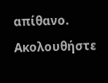απίθανο.
Ακολουθήστε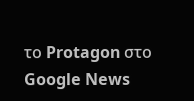το Protagon στο Google News